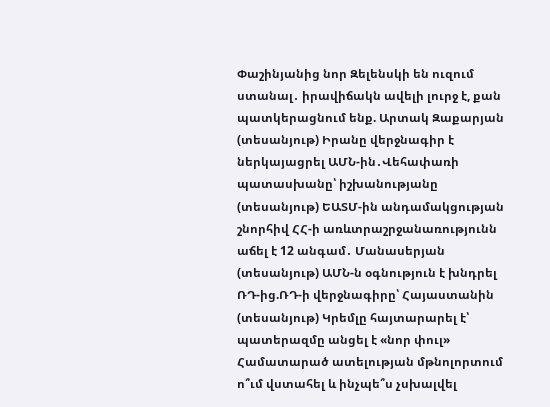Փաշինյանից նոր Զելենսկի են ուզում ստանալ․ իրավիճակն ավելի լուրջ է, քան պատկերացնում ենք. Արտակ Զաքարյան (տեսանյութ) Իրանը վերջնագիր է ներկայացրել ԱՄՆ-ին․Վեհափառի պատասխանը՝ իշխանությանը (տեսանյութ) ԵԱՏՄ-ին անդամակցության շնորհիվ ՀՀ-ի առևտրաշրջանառությունն աճել է 12 անգամ․ Մանասերյան (տեսանյութ) ԱՄՆ-ն օգնություն է խնդրել ՌԴ-ից.ՌԴ-ի վերջնագիրը՝ Հայաստանին (տեսանյութ) Կրեմլը հայտարարել է՝ պատերազմը անցել է «նոր փուլ» Համատարած ատելության մթնոլորտում ո՞ւմ վստահել և ինչպե՞ս չսխալվել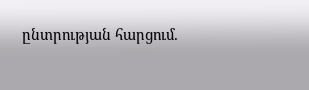ընտրության հարցում.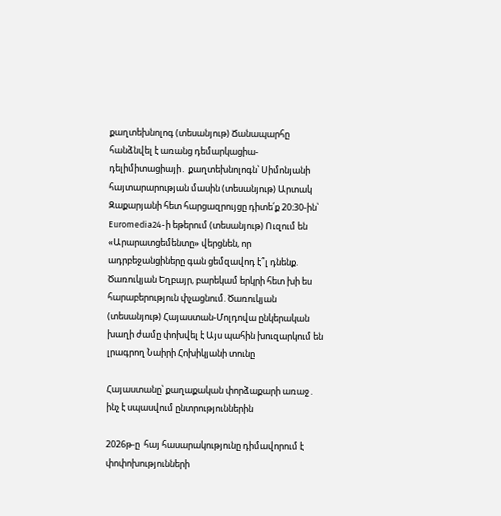քաղտեխնոլոգ (տեսանյութ) Ճանապարհը հանձնվել է առանց դեմարկացիա-դելիմիտացիայի․ քաղտեխնոլոգն՝ Սիմոնյանի հայտարարության մասին (տեսանյութ) Արտակ Զաքարյանի հետ հարցազրույցը դիտե՛ք 20։30-ին՝ Euromedia24-ի եթերում (տեսանյութ) Ուզում են «Արարատցեմենտը» վերցնեն, որ ադրբեջանցիները գան ցեմզավոդ է՞լ դնենք. Ծառուկյան Եղբայր, բարեկամ երկրի հետ խի ես հարաբերություն փչացնում. Ծառուկյան (տեսանյութ) Հայաստան-Մոլդովա ընկերական խաղի ժամը փոխվել է Այս պահին խուզարկում են լրագրող Նաիրի Հոխիկյանի տունը

Հայաստանը՝ քաղաքական փորձաքարի առաջ․ ինչ է սպասվում ընտրություններին

2026թ-ը  հայ հասարակությունը դիմավորում է փոփոխությունների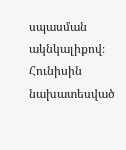սպասման  ակնկալիքով։ Հունիսին նախատեսված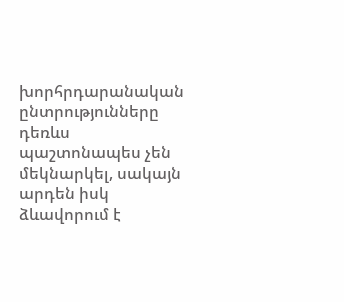խորհրդարանական ընտրությունները դեռևս պաշտոնապես չեն մեկնարկել, սակայն արդեն իսկ ձևավորում է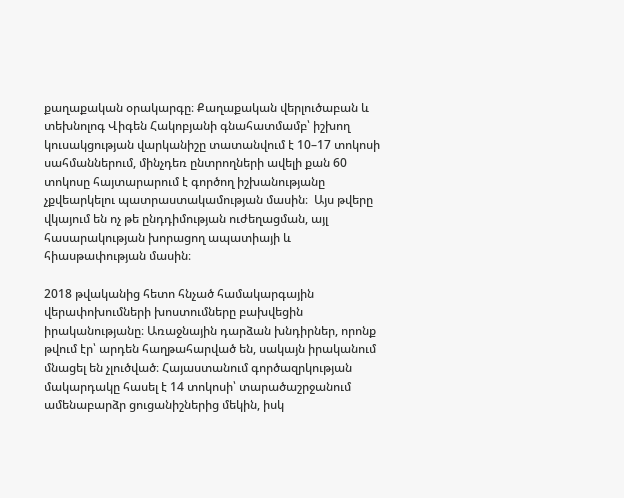քաղաքական օրակարգը։ Քաղաքական վերլուծաբան և տեխնոլոգ Վիգեն Հակոբյանի գնահատմամբ՝ իշխող կուսակցության վարկանիշը տատանվում է 10–17 տոկոսի սահմաններում, մինչդեռ ընտրողների ավելի քան 60 տոկոսը հայտարարում է գործող իշխանությանը չքվեարկելու պատրաստակամության մասին։  Այս թվերը վկայում են ոչ թե ընդդիմության ուժեղացման, այլ հասարակության խորացող ապատիայի և հիասթափության մասին։

2018 թվականից հետո հնչած համակարգային վերափոխումների խոստումները բախվեցին իրականությանը։ Առաջնային դարձան խնդիրներ, որոնք թվում էր՝ արդեն հաղթահարված են, սակայն իրականում մնացել են չլուծված։ Հայաստանում գործազրկության մակարդակը հասել է 14 տոկոսի՝ տարածաշրջանում ամենաբարձր ցուցանիշներից մեկին, իսկ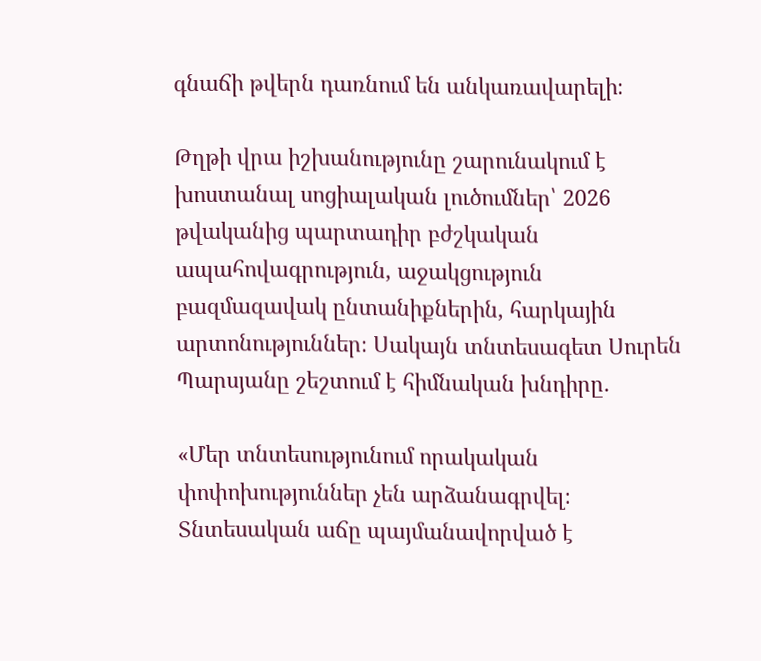գնաճի թվերն դառնում են անկառավարելի։

Թղթի վրա իշխանությունը շարունակում է խոստանալ սոցիալական լուծումներ՝ 2026 թվականից պարտադիր բժշկական ապահովագրություն, աջակցություն բազմազավակ ընտանիքներին, հարկային արտոնություններ։ Սակայն տնտեսագետ Սուրեն Պարսյանը շեշտում է հիմնական խնդիրը․

«Մեր տնտեսությունում որակական փոփոխություններ չեն արձանագրվել։ Տնտեսական աճը պայմանավորված է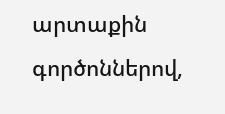արտաքին գործոններով,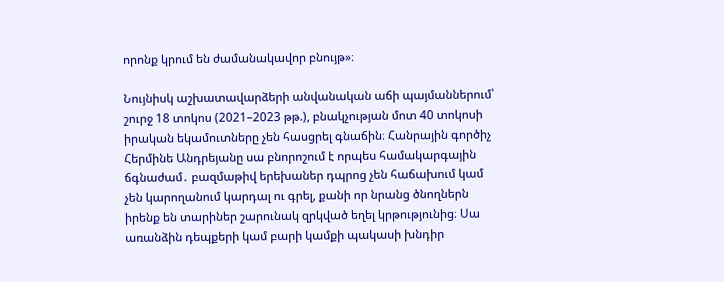որոնք կրում են ժամանակավոր բնույթ»։

Նույնիսկ աշխատավարձերի անվանական աճի պայմաններում՝ շուրջ 18 տոկոս (2021–2023 թթ.), բնակչության մոտ 40 տոկոսի իրական եկամուտները չեն հասցրել գնաճին։ Հանրային գործիչ Հերմինե Անդրեյանը սա բնորոշում է որպես համակարգային ճգնաժամ․ բազմաթիվ երեխաներ դպրոց չեն հաճախում կամ չեն կարողանում կարդալ ու գրել, քանի որ նրանց ծնողներն իրենք են տարիներ շարունակ զրկված եղել կրթությունից։ Սա առանձին դեպքերի կամ բարի կամքի պակասի խնդիր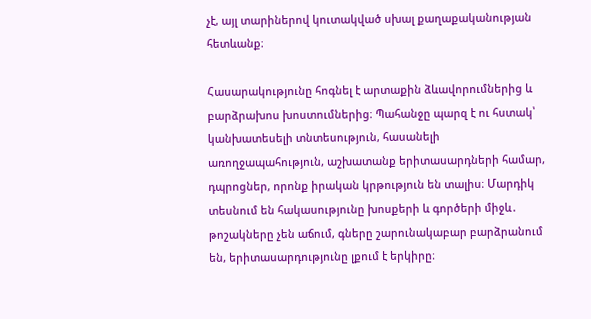չէ, այլ տարիներով կուտակված սխալ քաղաքականության հետևանք։

Հասարակությունը հոգնել է արտաքին ձևավորումներից և բարձրախոս խոստումներից։ Պահանջը պարզ է ու հստակ՝ կանխատեսելի տնտեսություն, հասանելի առողջապահություն, աշխատանք երիտասարդների համար, դպրոցներ, որոնք իրական կրթություն են տալիս։ Մարդիկ տեսնում են հակասությունը խոսքերի և գործերի միջև․ թոշակները չեն աճում, գները շարունակաբար բարձրանում են, երիտասարդությունը լքում է երկիրը։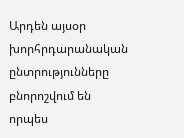Արդեն այսօր խորհրդարանական ընտրությունները բնորոշվում են որպես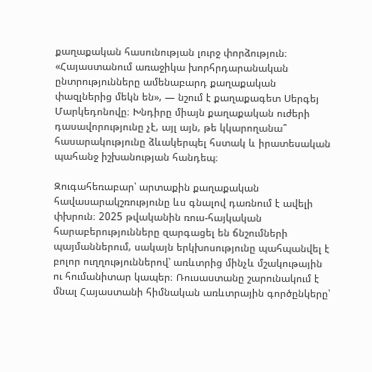քաղաքական հասունության լուրջ փորձություն։ «Հայաստանում առաջիկա խորհրդարանական ընտրությունները ամենաբարդ քաղաքական փազլներից մեկն են», — նշում է քաղաքագետ Սերգեյ Մարկեդոնովը։ Խնդիրը միայն քաղաքական ուժերի դասավորությունը չէ, այլ այն, թե կկարողանա՞ հասարակությունը ձևակերպել հստակ և իրատեսական պահանջ իշխանության հանդեպ։

Զուգահեռաբար՝ արտաքին քաղաքական հավասարակշռությունը ևս գնալով դառնում է ավելի փխրուն։ 2025 թվականին ռուս-հայկական հարաբերությունները զարգացել են ճնշումների պայմաններում, սակայն երկխոսությունը պահպանվել է բոլոր ուղղություններով՝ առևտրից մինչև մշակութային ու հումանիտար կապեր։ Ռուսաստանը շարունակում է մնալ Հայաստանի հիմնական առևտրային գործընկերը՝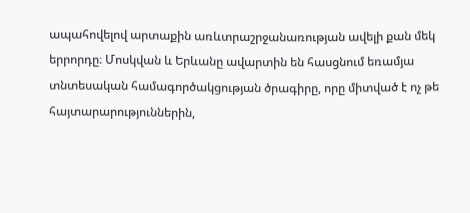ապահովելով արտաքին առևտրաշրջանառության ավելի քան մեկ երրորդը։ Մոսկվան և Երևանը ավարտին են հասցնում եռամյա տնտեսական համագործակցության ծրագիրը, որը միտված է ոչ թե հայտարարություններին,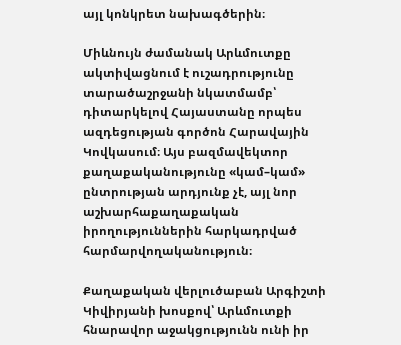այլ կոնկրետ նախագծերին։

Միևնույն ժամանակ Արևմուտքը ակտիվացնում է ուշադրությունը տարածաշրջանի նկատմամբ՝ դիտարկելով Հայաստանը որպես ազդեցության գործոն Հարավային Կովկասում։ Այս բազմավեկտոր քաղաքականությունը «կամ–կամ» ընտրության արդյունք չէ, այլ նոր աշխարհաքաղաքական իրողություններին հարկադրված հարմարվողականություն։

Քաղաքական վերլուծաբան Արգիշտի Կիվիրյանի խոսքով՝ Արևմուտքի հնարավոր աջակցությունն ունի իր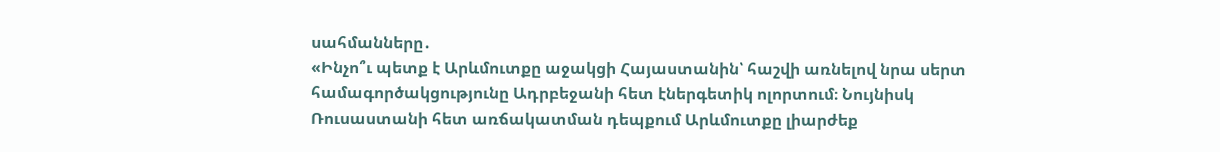սահմանները․
«Ինչո՞ւ պետք է Արևմուտքը աջակցի Հայաստանին՝ հաշվի առնելով նրա սերտ համագործակցությունը Ադրբեջանի հետ էներգետիկ ոլորտում։ Նույնիսկ Ռուսաստանի հետ առճակատման դեպքում Արևմուտքը լիարժեք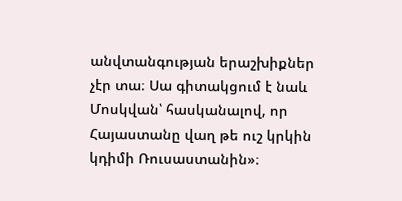անվտանգության երաշխիքներ չէր տա։ Սա գիտակցում է նաև Մոսկվան՝ հասկանալով, որ Հայաստանը վաղ թե ուշ կրկին կդիմի Ռուսաստանին»։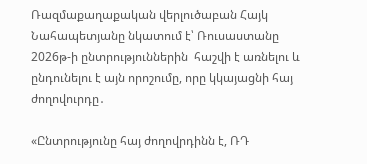Ռազմաքաղաքական վերլուծաբան Հայկ Նահապետյանը նկատում է՝ Ռուսաստանը 2026թ-ի ընտրություններին  հաշվի է առնելու և ընդունելու է այն որոշումը, որը կկայացնի հայ ժողովուրդը․

«Ընտրությունը հայ ժողովրդինն է, ՌԴ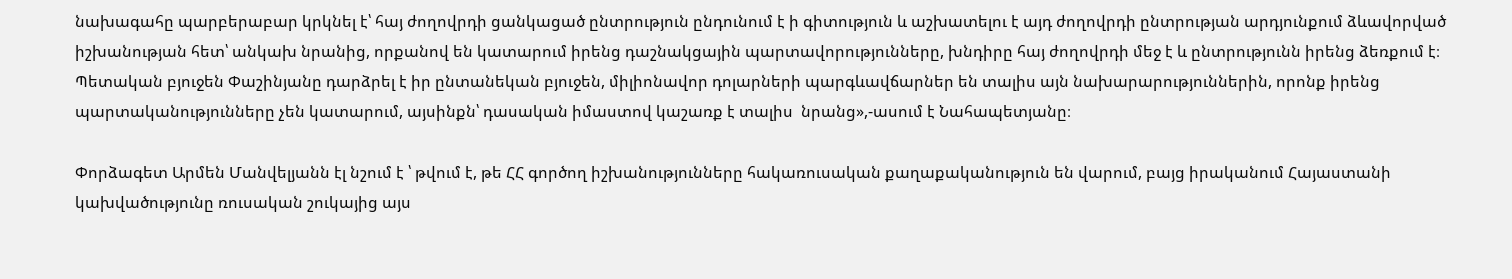նախագահը պարբերաբար կրկնել է՝ հայ ժողովրդի ցանկացած ընտրություն ընդունում է ի գիտություն և աշխատելու է այդ ժողովրդի ընտրության արդյունքում ձևավորված իշխանության հետ՝ անկախ նրանից, որքանով են կատարում իրենց դաշնակցային պարտավորությունները, խնդիրը հայ ժողովրդի մեջ է և ընտրությունն իրենց ձեռքում է։ Պետական բյուջեն Փաշինյանը դարձրել է իր ընտանեկան բյուջեն, միլիոնավոր դոլարների պարգևավճարներ են տալիս այն նախարարություններին, որոնք իրենց պարտականությունները չեն կատարում, այսինքն՝ դասական իմաստով կաշառք է տալիս  նրանց»,-ասում է Նահապետյանը։

Փորձագետ Արմեն Մանվելյանն էլ նշում է ՝ թվում է, թե ՀՀ գործող իշխանությունները հակառուսական քաղաքականություն են վարում, բայց իրականում Հայաստանի կախվածությունը ռուսական շուկայից այս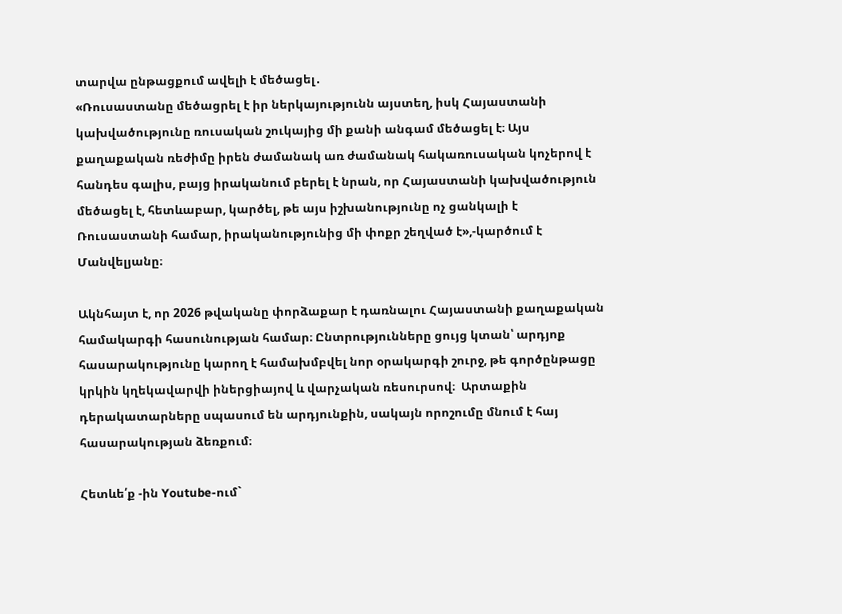տարվա ընթացքում ավելի է մեծացել․
«Ռուսաստանը մեծացրել է իր ներկայությունն այստեղ, իսկ Հայաստանի կախվածությունը ռուսական շուկայից մի քանի անգամ մեծացել է։ Այս քաղաքական ռեժիմը իրեն ժամանակ առ ժամանակ հակառուսական կոչերով է հանդես գալիս, բայց իրականում բերել է նրան, որ Հայաստանի կախվածություն մեծացել է, հետևաբար, կարծել, թե այս իշխանությունը ոչ ցանկալի է Ռուսաստանի համար, իրականությունից մի փոքր շեղված է»,-կարծում է Մանվելյանը։

Ակնհայտ է, որ 2026 թվականը փորձաքար է դառնալու Հայաստանի քաղաքական համակարգի հասունության համար։ Ընտրությունները ցույց կտան՝ արդյոք հասարակությունը կարող է համախմբվել նոր օրակարգի շուրջ, թե գործընթացը կրկին կղեկավարվի իներցիայով և վարչական ռեսուրսով։  Արտաքին դերակատարները սպասում են արդյունքին, սակայն որոշումը մնում է հայ հասարակության ձեռքում։

Հետևե՛ք -ին Youtube-ում`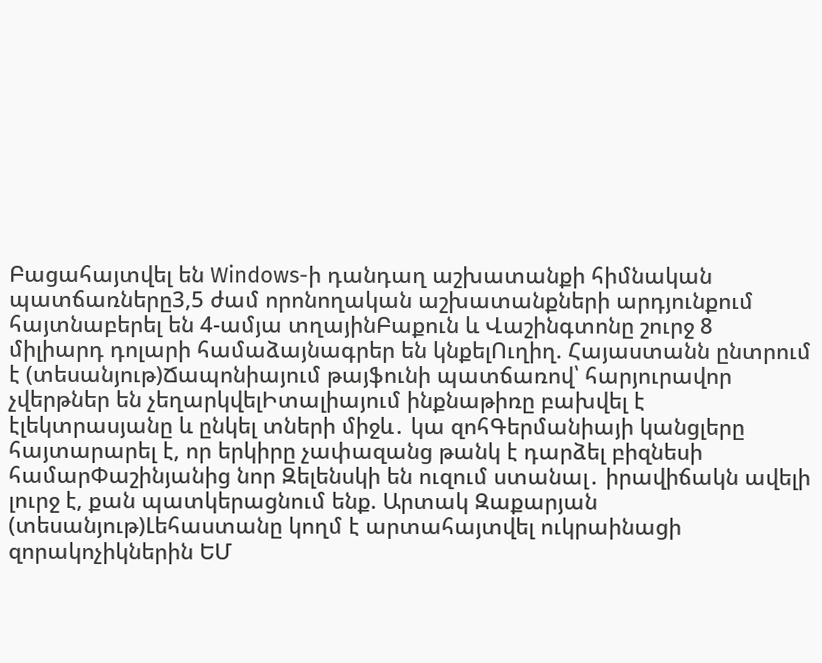Բացահայտվել են Windows-ի դանդաղ աշխատանքի հիմնական պատճառները3,5 ժամ որոնողական աշխատանքների արդյունքում հայտնաբերել են 4-ամյա տղայինԲաքուն և Վաշինգտոնը շուրջ 8 միլիարդ դոլարի համաձայնագրեր են կնքելՈւղիղ. Հայաստանն ընտրում է (տեսանյութ)Ճապոնիայում թայֆունի պատճառով՝ հարյուրավոր չվերթներ են չեղարկվելԻտալիայում ինքնաթիռը բախվել է էլեկտրասյանը և ընկել տների միջև․ կա զոհԳերմանիայի կանցլերը հայտարարել է, որ երկիրը չափազանց թանկ է դարձել բիզնեսի համարՓաշինյանից նոր Զելենսկի են ուզում ստանալ․ իրավիճակն ավելի լուրջ է, քան պատկերացնում ենք. Արտակ Զաքարյան (տեսանյութ)Լեհաստանը կողմ է արտահայտվել ուկրաինացի զորակոչիկներին ԵՄ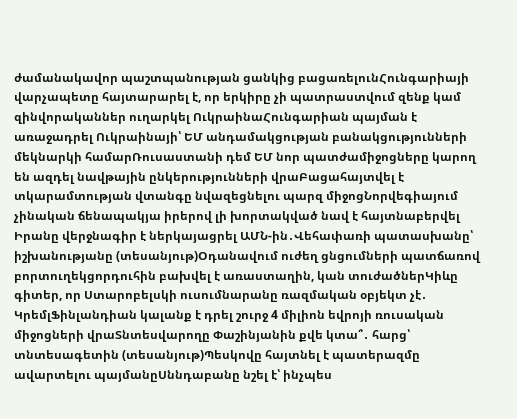ժամանակավոր պաշտպանության ցանկից բացառելունՀունգարիայի վարչապետը հայտարարել է, որ երկիրը չի պատրաստվում զենք կամ զինվորականներ ուղարկել ՈւկրաինաՀունգարիան պայման է առաջադրել Ուկրաինայի՝ ԵՄ անդամակցության բանակցությունների մեկնարկի համարՌուսաստանի դեմ ԵՄ նոր պատժամիջոցները կարող են ազդել նավթային ընկերությունների վրաԲացահայտվել է տկարամտության վտանգը նվազեցնելու պարզ միջոցՆորվեգիայում չինական ճենապակյա իրերով լի խորտակված նավ է հայտնաբերվել Իրանը վերջնագիր է ներկայացրել ԱՄՆ-ին․Վեհափառի պատասխանը՝ իշխանությանը (տեսանյութ)Օդանավում ուժեղ ցնցումների պատճառով բորտուղեկցորդուհին բախվել է առաստաղին, կան տուժածներԿիևը գիտեր, որ Ստարոբելսկի ուսումնարանը ռազմական օբյեկտ չէ․ ԿրեմլՖինլանդիան կալանք է դրել շուրջ 4 միլիոն եվրոյի ռուսական միջոցների վրաՏնտեսվարողը Փաշինյանին քվե կտա՞․ հարց՝ տնտեսագետին (տեսանյութ)Պեսկովը հայտնել է պատերազմը ավարտելու պայմանըՍննդաբանը նշել է՝ ինչպես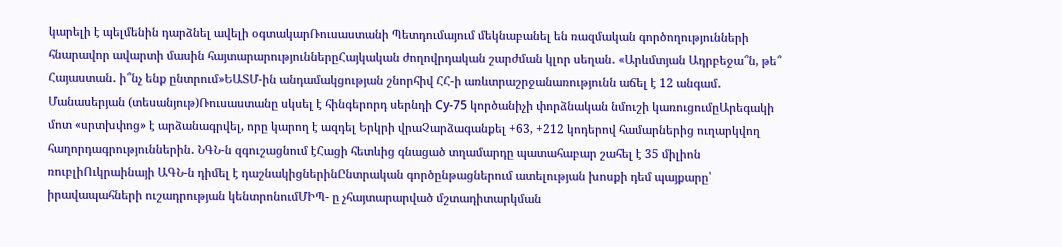կարելի է պելմենին դարձնել ավելի օգտակարՌուսաստանի Պետդումայում մեկնաբանել են ռազմական գործողությունների հնարավոր ավարտի մասին հայտարարություններըՀայկական ժողովրդական շարժման կլոր սեղան․ «Արևմտյան Ադրբեջա՞ն, թե՞ Հայաստան․ ի՞նչ ենք ընտրում»ԵԱՏՄ-ին անդամակցության շնորհիվ ՀՀ-ի առևտրաշրջանառությունն աճել է 12 անգամ․ Մանասերյան (տեսանյութ)Ռուսաստանը սկսել է հինգերորդ սերնդի Су-75 կործանիչի փորձնական նմուշի կառուցումըԱրեգակի մոտ «սրտխփոց» է արձանագրվել, որը կարող է ազդել Երկրի վրաՉարձագանքել +63, +212 կոդերով համարներից ուղարկվող հաղորդագրություններին․ ՆԳՆ-ն զգուշացնում էՀացի հետևից գնացած տղամարդը պատահաբար շահել է 35 միլիոն ռուբլիՈւկրաինայի ԱԳՆ-ն դիմել է դաշնակիցներինԸնտրական գործընթացներում ատելության խոսքի դեմ պայքարը՝ իրավապահների ուշադրության կենտրոնումՄԻՊ- ը չհայտարարված մշտադիտարկման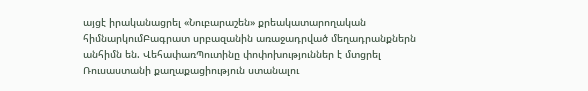այցէ իրականացրել «Նուբարաշեն» քրեակատարողական հիմնարկումԲագրատ սրբազանին առաջադրված մեղադրանքներն անհիմն են. ՎեհափառՊուտինը փոփոխություններ է մտցրել Ռուսաստանի քաղաքացիություն ստանալու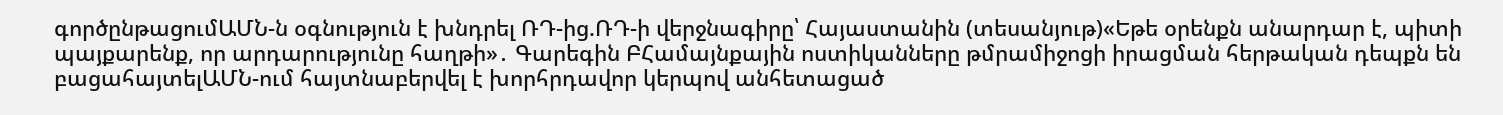գործընթացումԱՄՆ-ն օգնություն է խնդրել ՌԴ-ից.ՌԴ-ի վերջնագիրը՝ Հայաստանին (տեսանյութ)«Եթե օրենքն անարդար է, պիտի պայքարենք, որ արդարությունը հաղթի»․ Գարեգին ԲՀամայնքային ոստիկանները թմրամիջոցի իրացման հերթական դեպքն են բացահայտելԱՄՆ-ում հայտնաբերվել է խորհրդավոր կերպով անհետացած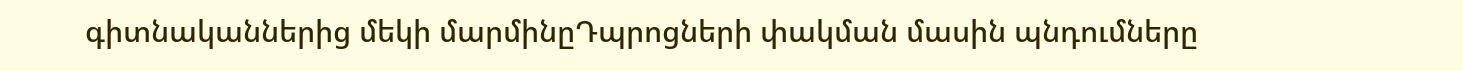գիտնականներից մեկի մարմինըԴպրոցների փակման մասին պնդումները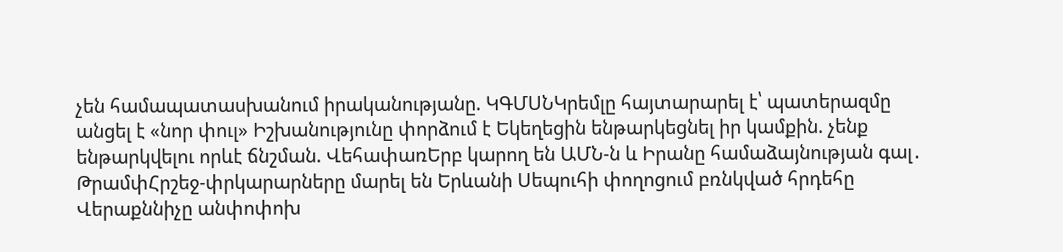չեն համապատասխանում իրականությանը. ԿԳՄՍՆԿրեմլը հայտարարել է՝ պատերազմը անցել է «նոր փուլ» Իշխանությունը փորձում է Եկեղեցին ենթարկեցնել իր կամքին. չենք ենթարկվելու որևէ ճնշման. ՎեհափառԵրբ կարող են ԱՄՆ-ն և Իրանը համաձայնության գալ․ ԹրամփՀրշեջ-փրկարարները մարել են Երևանի Սեպուհի փողոցում բռնկված հրդեհը Վերաքննիչը անփոփոխ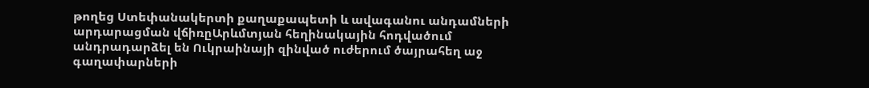թողեց Ստեփանակերտի քաղաքապետի և ավագանու անդամների արդարացման վճիռըԱրևմտյան հեղինակային հոդվածում անդրադարձել են Ուկրաինայի զինված ուժերում ծայրահեղ աջ գաղափարների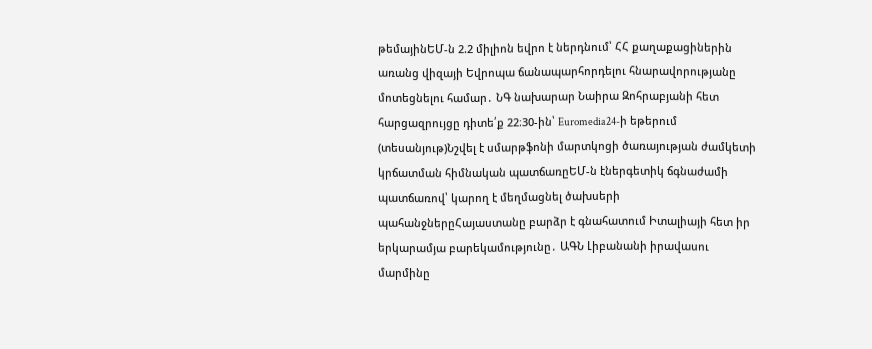թեմայինԵՄ-ն 2.2 միլիոն եվրո է ներդնում՝ ՀՀ քաղաքացիներին առանց վիզայի Եվրոպա ճանապարհորդելու հնարավորությանը մոտեցնելու համար․ ՆԳ նախարար Նաիրա Զոհրաբյանի հետ հարցազրույցը դիտե՛ք 22։30-ին՝ Euromedia24-ի եթերում (տեսանյութ)Նշվել է սմարթֆոնի մարտկոցի ծառայության ժամկետի կրճատման հիմնական պատճառըԵՄ-ն էներգետիկ ճգնաժամի պատճառով՝ կարող է մեղմացնել ծախսերի պահանջներըՀայաստանը բարձր է գնահատում Իտալիայի հետ իր երկարամյա բարեկամությունը․ ԱԳՆ Լիբանանի իրավասու մարմինը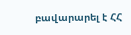բավարարել է ՀՀ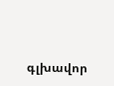գլխավոր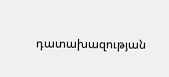դատախազության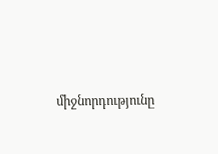միջնորդությունը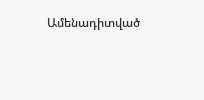Ամենադիտված